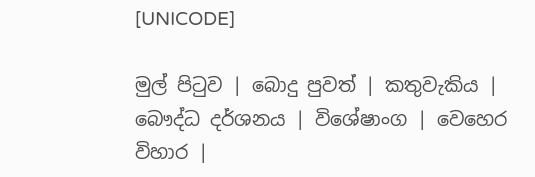[UNICODE]

මුල් පිටුව | බොදු පුවත් | කතුවැකිය | බෞද්ධ දර්ශනය | විශේෂාංග | වෙහෙර විහාර |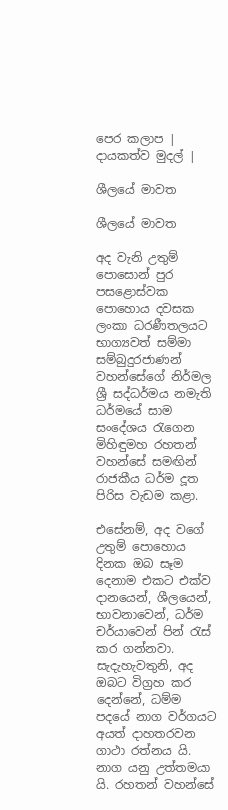පෙර කලාප | දායකත්ව මුදල් |

ශීලයේ මාවත

ශීලයේ මාවත

අද වැනි උතුම් පොසොන් පුර පසළොස්වක පොහොය දවසක ලංකා ධරණීතලයට භාග්‍යවත් සම්මා සම්බුදුරජාණන් වහන්සේගේ නිර්මල ශ්‍රී සද්ධර්මය නමැති ධර්මයේ සාම සංදේශය රැගෙන මිහිඳුමහ රහතන් වහන්සේ සමඟින් රාජකීය ධර්ම දූත පිරිස වැඩම කළා.

එසේනම්, අද වගේ උතුම් පොහොය දිනක ඔබ සෑම දෙනාම එකට එක්ව දානයෙන්, ශීලයෙන්, භාවනාවෙන්, ධර්ම චර්යාවෙන් පින් රැස් කර ගන්නවා. සැදැහැවතුනි, අද ඔබට විග්‍රහ කර දෙන්නේ, ධම්ම පදයේ නාග වර්ගයට අයත් දාහතරවන ගාථා රත්නය යි. නාග යනු උත්තමයා යි. රහතන් වහන්සේ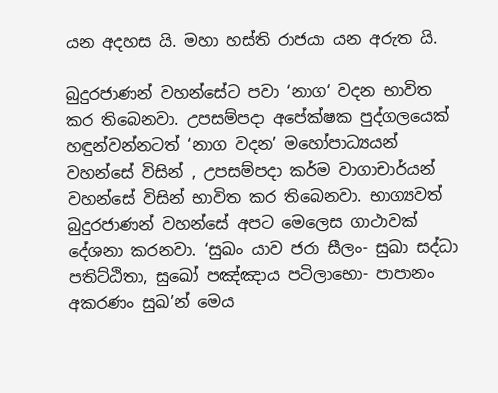යන අදහස යි. මහා හස්ති රාජයා යන අරුත යි.

බුදුරජාණන් වහන්සේට පවා ‘නාග‘ වදන භාවිත කර තිබෙනවා. උපසම්පදා අපේක්ෂක පුද්ගලයෙක් හඳුන්වන්නටත් ‘නාග වදන’ මහෝපාධ්‍යයන් වහන්සේ විසින් , උපසම්පදා කර්ම වාගාචාර්යන් වහන්සේ විසින් භාවිත කර තිබෙනවා. භාග්‍යවත් බුදුරජාණන් වහන්සේ අපට මෙලෙස ගාථාවක් දේශනා කරනවා. ‘සුඛං යාව ජරා සීලං- සුඛා සද්ධා පතිට්ඨිතා, සුඛෝ පඤ්ඤාය පටිලාභො- පාපානං අකරණං සුඛ’න් මෙය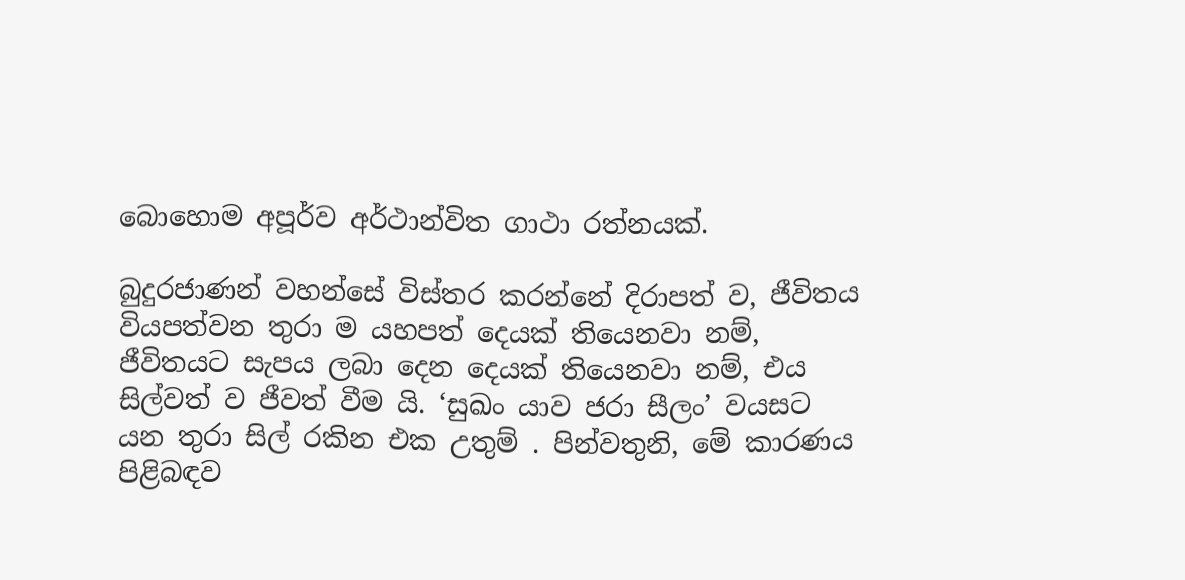බොහොම අපූර්ව අර්ථාන්විත ගාථා රත්නයක්.

බුදුරජාණන් වහන්සේ විස්තර කරන්නේ දිරාපත් ව, ජීවිතය වියපත්වන තුරා ම යහපත් දෙයක් තියෙනවා නම්, ජීවිතයට සැපය ලබා දෙන දෙයක් තියෙනවා නම්, එය සිල්වත් ව ජීවත් වීම යි. ‘සුඛං යාව ජරා සීලං’ වයසට යන තුරා සිල් රකින එක උතුම් . පින්වතුනි, මේ කාරණය පිළිබඳව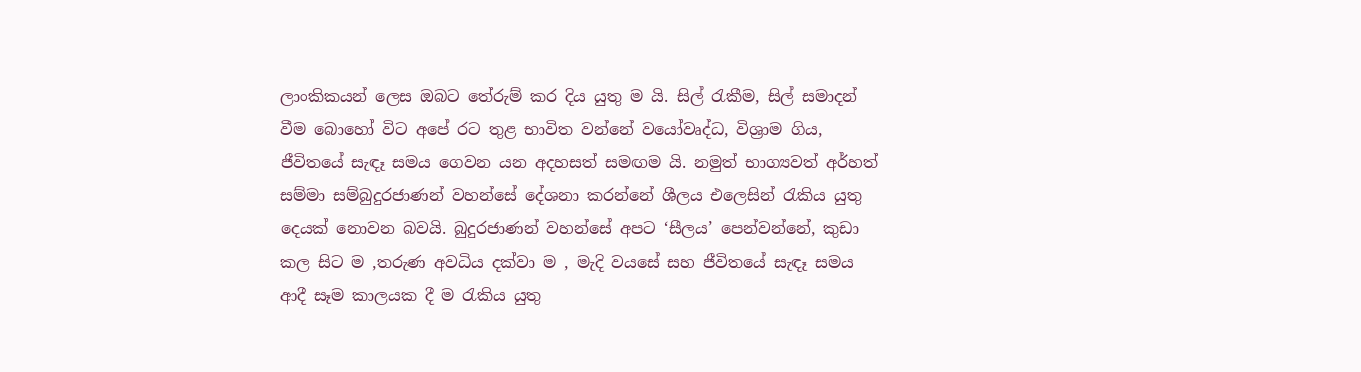ලාංකිකයන් ලෙස ඔබට තේරුම් කර දිය යුතු ම යි. සිල් රැකීම, සිල් සමාදන් වීම බොහෝ විට අපේ රට තුළ භාවිත වන්නේ වයෝවෘද්ධ, විශ්‍රාම ගිය, ජීවිතයේ සැඳෑ සමය ගෙවන යන අදහසත් සමඟම යි. නමුත් භාග්‍යවත් අර්හත් සම්මා සම්බුදුරජාණන් වහන්සේ දේශනා කරන්නේ ශීලය එලෙසින් රැකිය යුතු දෙයක් නොවන බවයි. බුදුරජාණන් වහන්සේ අපට ‘සීලය’ පෙන්වන්නේ, කුඩා කල සිට ම ,තරුණ අවධිය දක්වා ම , මැදි වයසේ සහ ජීවිතයේ සැඳෑ සමය ආදී සෑම කාලයක දී ම රැකිය යුතු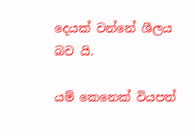දෙයක් වන්නේ ශීලය බව යි.

යම් කෙනෙක් වියපත්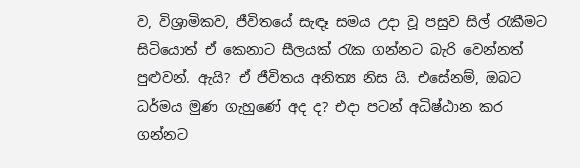ව, විශ්‍රාමිකව, ජීවිතයේ සැඳෑ සමය උදා වූ පසුව සිල් රැකීමට සිටියොත් ඒ කෙනාට සීලයක් රැක ගන්නට බැරි වෙන්නත් පුළුවන්. ඇයි? ඒ ජීවිතය අනිත්‍ය නිස යි. එසේනම්, ඔබට ධර්මය මුණ ගැහුණේ අද ද? එදා පටන් අධිෂ්ඨාන කර ගන්නට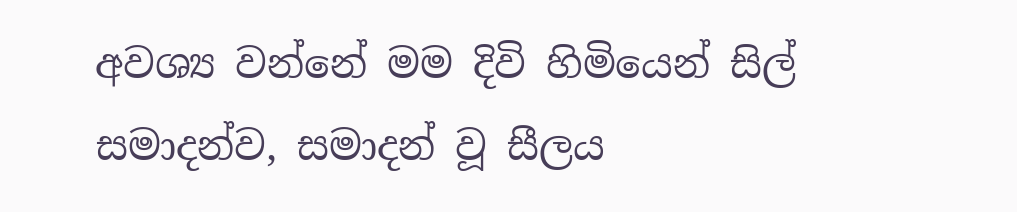අවශ්‍ය වන්නේ මම දිවි හිමියෙන් සිල් සමාදන්ව, සමාදන් වූ සීලය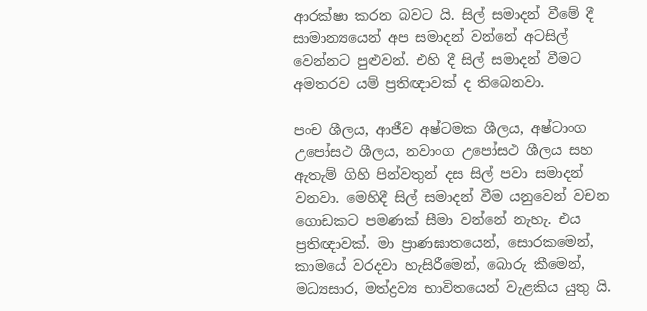ආරක්ෂා කරන බවට යි. සිල් සමාදන් වීමේ දී සාමාන්‍යයෙන් අප සමාදන් වන්නේ අටසිල් වෙන්නට පුළුවන්. එහි දී සිල් සමාදන් වීමට අමතරව යම් ප්‍රතිඥාවක් ද තිබෙනවා.

පංච ශීලය, ආජීව අෂ්ටමක ශීලය, අෂ්ටාංග උපෝසථ ශීලය, නවාංග උපෝසථ ශීලය සහ ඇතැම් ගිහි පින්වතුන් දස සිල් පවා සමාදන් වනවා. මෙහිදී සිල් සමාදන් වීම යනුවෙන් වචන ගොඩකට පමණක් සීමා වන්නේ නැහැ. එය ප්‍රතිඥාවක්. මා ප්‍රාණඝාතයෙන්, සොරකමෙන්, කාමයේ වරදවා හැසිරීමෙන්, බොරු කීමෙන්, මධ්‍යසාර, මත්ද්‍රව්‍ය භාවිතයෙන් වැළකිය යුතු යි.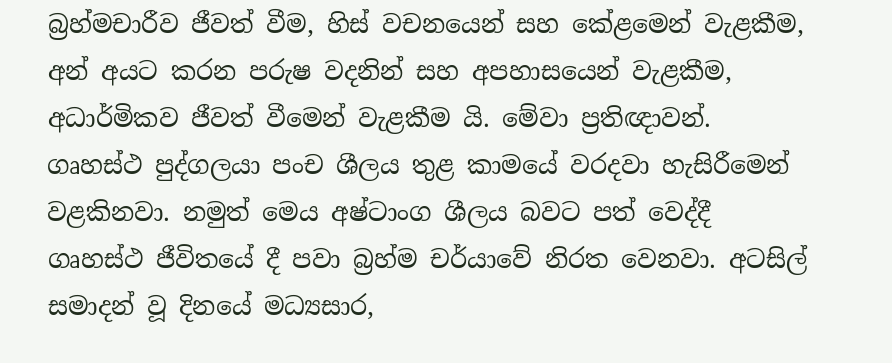බ්‍රහ්මචාරීව ජීවත් වීම, හිස් වචනයෙන් සහ කේළමෙන් වැළකීම, අන් අයට කරන පරුෂ වදනින් සහ අපහාසයෙන් වැළකීම, අධාර්මිකව ජීවත් වීමෙන් වැළකීම යි. මේවා ප්‍රතිඥාවන්. ගෘහස්ථ පුද්ගලයා පංච ශීලය තුළ කාමයේ වරදවා හැසිරීමෙන් වළකිනවා. නමුත් මෙය අෂ්ටාංග ශීලය බවට පත් වෙද්දී ගෘහස්ථ ජීවිතයේ දී පවා බ්‍රහ්ම චර්යාවේ නිරත වෙනවා. අටසිල් සමාදන් වූ දිනයේ මධ්‍යසාර,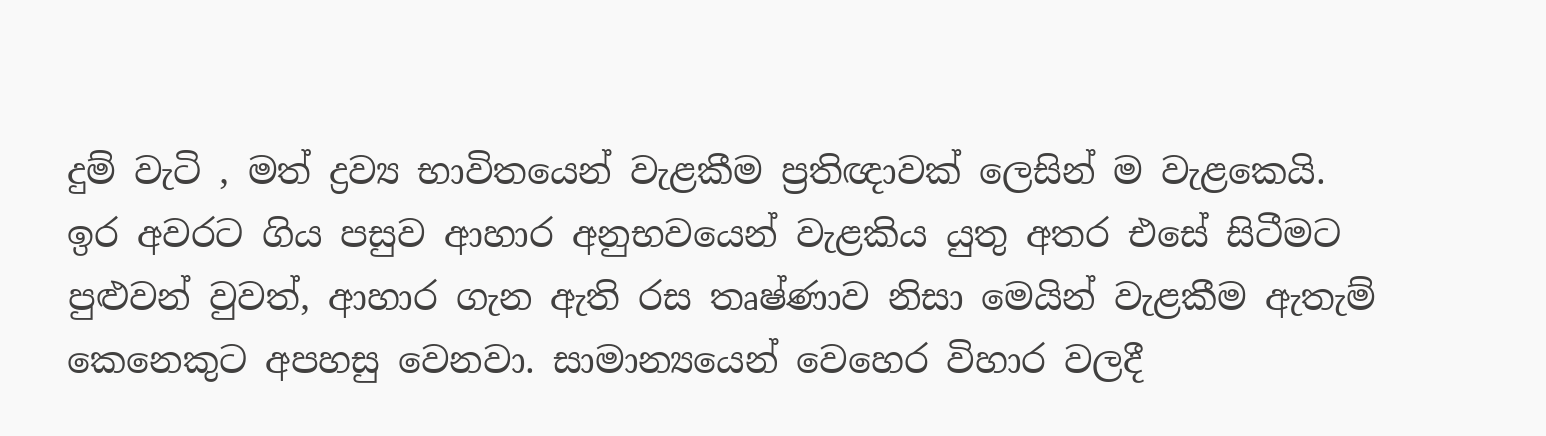දුම් වැටි , මත් ද්‍රව්‍ය භාවිතයෙන් වැළකීම ප්‍රතිඥාවක් ලෙසින් ම වැළකෙයි. ඉර අවරට ගිය පසුව ආහාර අනුභවයෙන් වැළකිය යුතු අතර එසේ සිටීමට පුළුවන් වුවත්, ආහාර ගැන ඇති රස තෘෂ්ණාව නිසා මෙයින් වැළකීම ඇතැම් කෙනෙකුට අපහසු වෙනවා. සාමාන්‍යයෙන් වෙහෙර විහාර වලදී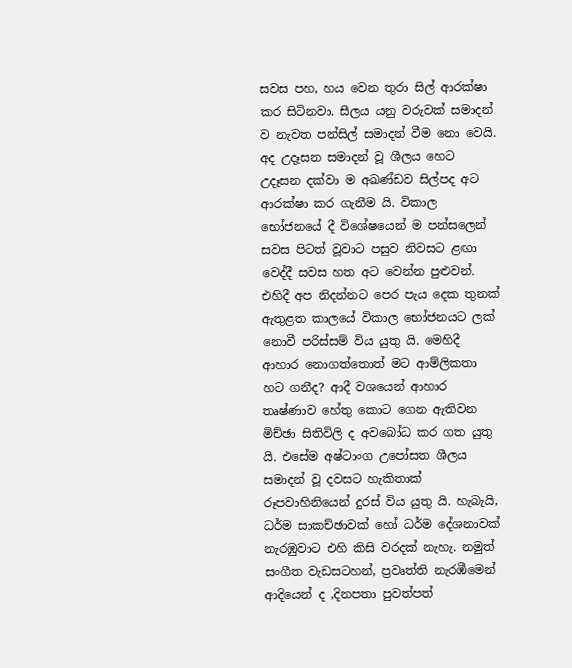සවස පහ, හය වෙන තුරා සිල් ආරක්ෂා කර සිටිනවා. සීලය යනු වරුවක් සමාදන් ව නැවත පන්සිල් සමාදන් වීම නො වෙයි. අද උදෑසන සමාදන් වූ ශීලය හෙට උදෑසන දක්වා ම අඛණ්ඩව සිල්පද අට ආරක්ෂා කර ගැනීම යි. විකාල භෝජනයේ දී විශේෂයෙන් ම පන්සලෙන් සවස පිටත් වූවාට පසුව නිවසට ළඟා වෙද්දී සවස හත අට වෙන්න පුළුවන්. එහිදී අප නිදන්නට පෙර පැය දෙක තුනක් ඇතුළත කාලයේ විකාල භෝජනයට ලක් නොවී පරිස්සම් විය යුතු යි. මෙහිදී ආහාර නොගත්තොත් මට ආම්ලිකතා හට ගනීද? ආදී වශයෙන් ආහාර තෘෂ්ණාව හේතු කොට ගෙන ඇතිවන මිච්ඡා සිතිවිලි ද අවබෝධ කර ගත යුතු යි. එසේම අෂ්ටාංග උපෝසත ශීලය සමාදන් වූ දවසට හැකිතාක් රූපවාහිනියෙන් දුරස් විය යුතු යි. හැබැයි, ධර්ම සාකච්ඡාවක් හෝ ධර්ම දේශනාවක් නැරඹුවාට එහි කිසි වරදක් නැහැ. නමුත් සංගීත වැඩසටහන්, ප්‍රවෘත්ති නැරඹීමෙන් ආදියෙන් ද ,දිනපතා පුවත්පත්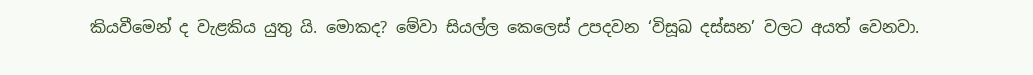කියවීමෙන් ද වැළකිය යුතු යි. මොකද? මේවා සියල්ල කෙලෙස් උපදවන ‘විසූඛ දස්සන’ වලට අයත් වෙනවා.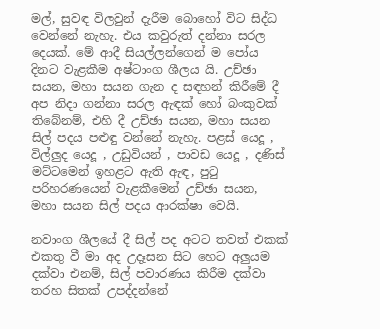මල්, සුවඳ විලවුන් දැරීම බොහෝ විට සිද්ධ වෙන්නේ නැහැ. එය කවුරුත් දන්නා සරල දෙයක්. මේ ආදී සියල්ලන්ගෙන් ම පෝය දිනට වැළකීම අෂ්ටාංග ශීලය යි. උච්ඡා සයන, මහා සයන ගැන ද සඳහන් කිරීමේ දී අප නිදා ගන්නා සරල ඇඳක් හෝ බංකුවක් තිබේනම්, එහි දී උච්ඡා සයන, මහා සයන සිල් පදය පළුඳු වන්නේ නැහැ. පළස් යෙදූ , විල්ලුද යෙදූ , උඩුවියන් , පාවඩ යෙදූ , දණිස් මට්ටමෙන් ඉහළට ඇති ඇඳ, පුටු පරිහරණයෙන් වැළකීමෙන් උච්ඡා සයන, මහා සයන සිල් පදය ආරක්ෂා වෙයි.

නවාංග ශීලයේ දී සිල් පද අටට තවත් එකක් එකතු වී මා අද උදෑසන සිට හෙට අලුයම දක්වා එනම්, සිල් පවාරණය කිරීම දක්වා තරහ සිතක් උපද්දන්නේ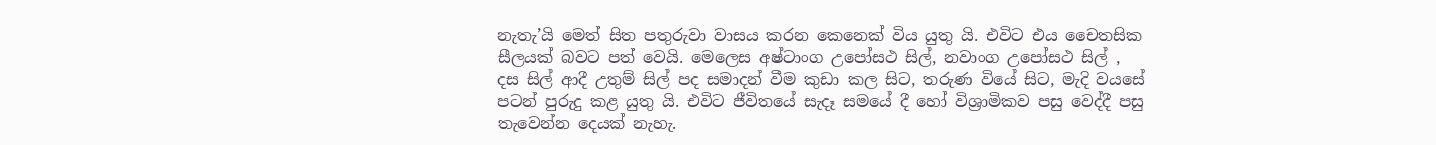නැතැ’යි මෙත් සිත පතුරුවා වාසය කරන කෙනෙක් විය යුතු යි. එවිට එය චෛතසික සීලයක් බවට පත් වෙයි. මෙලෙස අෂ්ටාංග උපෝසථ සිල්, නවාංග උපෝසථ සිල් , දස සිල් ආදී උතුම් සිල් පද සමාදන් වීම කුඩා කල සිට, තරුණ වියේ සිට, මැදි වයසේ පටන් පුරුදු කළ යුතු යි. එවිට ජීවිතයේ සැදෑ සමයේ දී හෝ විශ්‍රාමිකව පසු වෙද්දී පසු තැවෙන්න දෙයක් නැහැ.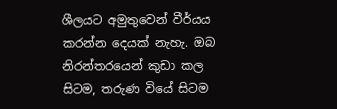ශීලයට අමුතුවෙන් වීර්යය කරන්න දෙයක් නැහැ. ඔබ නිරන්තරයෙන් කුඩා කල සිටම, තරුණ වියේ සිටම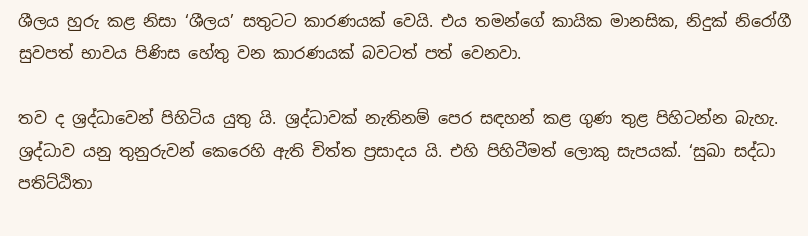ශීලය හුරු කළ නිසා ‘ශීලය’ සතුටට කාරණයක් වෙයි. එය තමන්ගේ කායික මානසික, නිදුක් නිරෝගී සුවපත් භාවය පිණිස හේතු වන කාරණයක් බවටත් පත් වෙනවා.

තව ද ශ්‍රද්ධාවෙන් පිහිටිය යුතු යි. ශ්‍රද්ධාවක් නැතිනම් පෙර සඳහන් කළ ගුණ තුළ පිහිටන්න බැහැ. ශ්‍රද්ධාව යනු තුනුරුවන් කෙරෙහි ඇති චිත්ත ප්‍රසාදය යි. එහි පිහිටීමත් ලොකු සැපයක්. ‘සුඛා සද්ධා පතිට්ඨිතා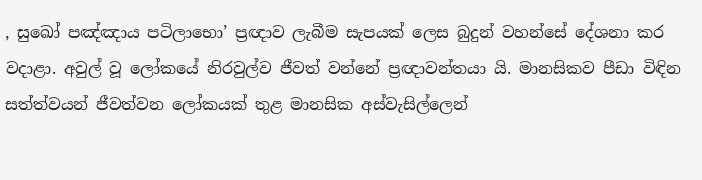, සුඛෝ පඤ්ඤාය පටිලාභො’ ප්‍රඥාව ලැබීම සැපයක් ලෙස බුදුන් වහන්සේ දේශනා කර වදාළා. අවුල් වූ ලෝකයේ නිරවුල්ව ජීවත් වන්නේ ප්‍රඥාවන්තයා යි. මානසිකව පීඩා විඳින සත්ත්වයන් ජීවත්වන ලෝකයක් තුළ මානසික අස්වැසිල්ලෙන්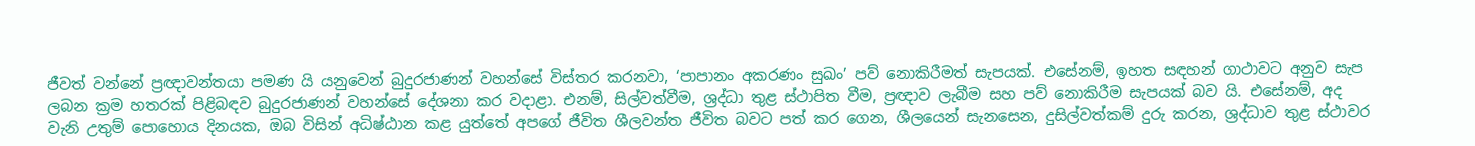ජීවත් වන්නේ ප්‍රඥාවන්තයා පමණ යි යනුවෙන් බුදුරජාණන් වහන්සේ විස්තර කරනවා, ‘පාපානං අකරණං සුඛං’ පව් නොකිරීමත් සැපයක්. එසේනම්, ඉහත සඳහන් ගාථාවට අනුව සැප ලබන ක්‍රම හතරක් පිළිබඳව බුදුරජාණන් වහන්සේ දේශනා කර වදාළා. එනම්, සිල්වත්වීම, ශ්‍රද්ධා තුළ ස්ථාපිත වීම, ප්‍රඥාව ලැබීම සහ පව් නොකිරීම සැපයක් බව යි. එසේනම්, අද වැනි උතුම් පොහොය දිනයක, ඔබ විසින් අධිෂ්ඨාන කළ යුත්තේ අපගේ ජීවිත ශීලවන්ත ජීවිත බවට පත් කර ගෙන, ශීලයෙන් සැනසෙන, දුසිල්වත්කම් දුරු කරන, ශ්‍රද්ධාව තුළ ස්ථාවර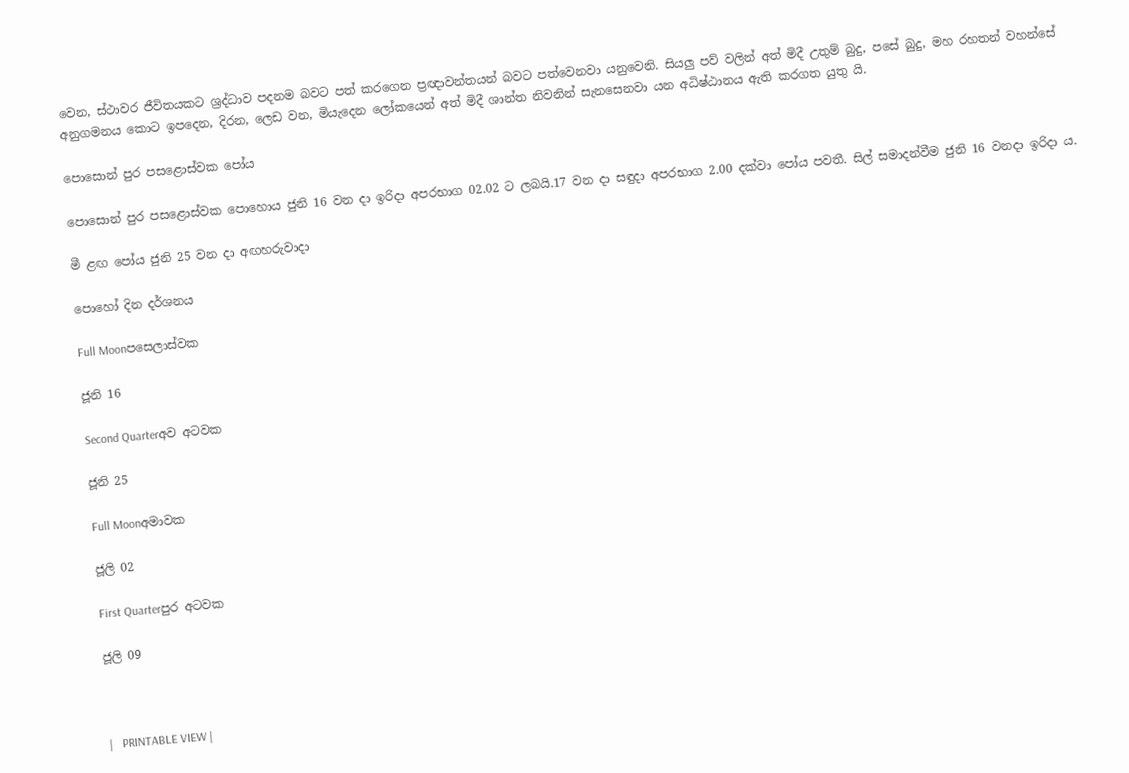වෙන, ස්ථාවර ජීවිතයකට ශ්‍රද්ධාව පදනම බවට පත් කරගෙන ප්‍රඥාවන්තයන් බවට පත්වෙනවා යනුවෙනි. සියලු පව් වලින් අත් මිදී උතුම් බුදු, පසේ බුදු, මහ රහතන් වහන්සේ අනුගමනය කොට ඉපදෙන, දිරන, ලෙඩ වන, මියැදෙන ලෝකයෙන් අත් මිදී ශාන්ත නිවනින් සැනසෙනවා යන අධිෂ්ඨානය ඇති කරගත යුතු යි.

පොසොන් පුර පසළොස්වක පෝය

පොසොන් පුර පසළොස්වක පොහොය ජුනි 16 වන දා ඉරිදා අපරභාග 02.02 ට ලබයි.17 වන දා සඳුදා අපරභාග 2.00 දක්වා පෝය පවතී. සිල් සමාදන්වීම ජුනි 16 වනදා ඉරිදා ය.

මී ළඟ පෝය ජුනි 25 වන දා අඟහරුවාදා

පොහෝ දින දර්ශනය

Full Moonපසෙලාස්වක

ජූනි 16

Second Quarterඅව අටවක

ජූනි 25

Full Moonඅමාවක

ජූලි 02

First Quarterපුර අටවක

ජූලි 09



|   PRINTABLE VIEW |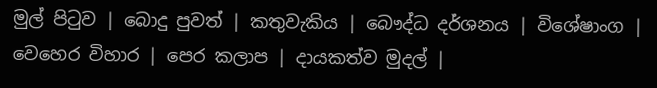මුල් පිටුව | බොදු පුවත් | කතුවැකිය | බෞද්ධ දර්ශනය | විශේෂාංග | වෙහෙර විහාර | පෙර කලාප | දායකත්ව මුදල් |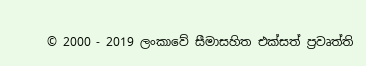© 2000 - 2019 ලංකාවේ සීමාසහිත එක්සත් ප්‍රවෘත්ති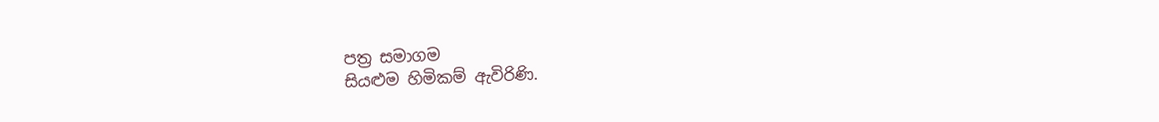පත්‍ර සමාගම
සියළුම හිමිකම් ඇවිරිණි.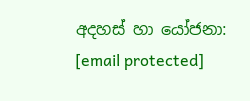අදහස් හා යෝජනා: [email protected]